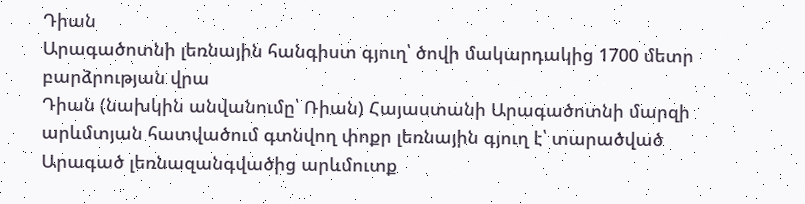Դիան
Արագածոտնի լեռնային հանգիստ գյուղ՝ ծովի մակարդակից 1700 մետր բարձրության վրա
Դիան (նախկին անվանումը՝ Ռիան) Հայաստանի Արագածոտնի մարզի արևմտյան հատվածում գտնվող փոքր լեռնային գյուղ է՝ տարածված Արագած լեռնազանգվածից արևմուտք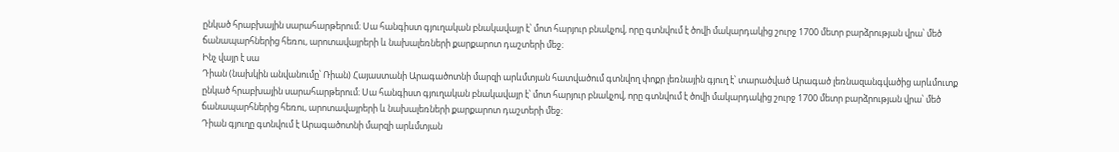ընկած հրաբխային սարահարթերում։ Սա հանգիստ գյուղական բնակավայր է՝ մոտ հարյուր բնակչով, որը գտնվում է ծովի մակարդակից շուրջ 1700 մետր բարձրության վրա՝ մեծ ճանապարհներից հեռու, արոտավայրերի և նախալեռների քարքարոտ դաշտերի մեջ։
Ինչ վայր է սա
Դիան (նախկին անվանումը՝ Ռիան) Հայաստանի Արագածոտնի մարզի արևմտյան հատվածում գտնվող փոքր լեռնային գյուղ է՝ տարածված Արագած լեռնազանգվածից արևմուտք ընկած հրաբխային սարահարթերում։ Սա հանգիստ գյուղական բնակավայր է՝ մոտ հարյուր բնակչով, որը գտնվում է ծովի մակարդակից շուրջ 1700 մետր բարձրության վրա՝ մեծ ճանապարհներից հեռու, արոտավայրերի և նախալեռների քարքարոտ դաշտերի մեջ։
Դիան գյուղը գտնվում է Արագածոտնի մարզի արևմտյան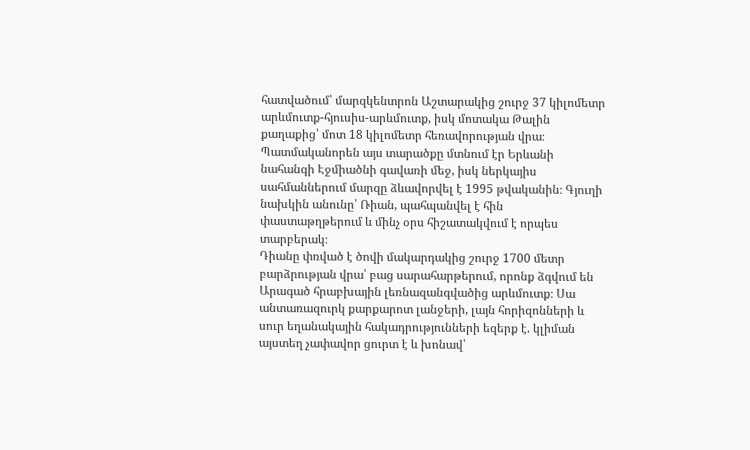հատվածում՝ մարզկենտրոն Աշտարակից շուրջ 37 կիլոմետր արևմուտք-հյուսիս-արևմուտք, իսկ մոտակա Թալին քաղաքից՝ մոտ 18 կիլոմետր հեռավորության վրա։ Պատմականորեն այս տարածքը մտնում էր Երևանի նահանգի Էջմիածնի գավառի մեջ, իսկ ներկայիս սահմաններում մարզը ձևավորվել է 1995 թվականին։ Գյուղի նախկին անունը՝ Ռիան, պահպանվել է հին փաստաթղթերում և մինչ օրս հիշատակվում է որպես տարբերակ։
Դիանը փռված է ծովի մակարդակից շուրջ 1700 մետր բարձրության վրա՝ բաց սարահարթերում, որոնք ձգվում են Արագած հրաբխային լեռնազանգվածից արևմուտք։ Սա անտառազուրկ քարքարոտ լանջերի, լայն հորիզոնների և սուր եղանակային հակադրությունների եզերք է. կլիման այստեղ չափավոր ցուրտ է և խոնավ՝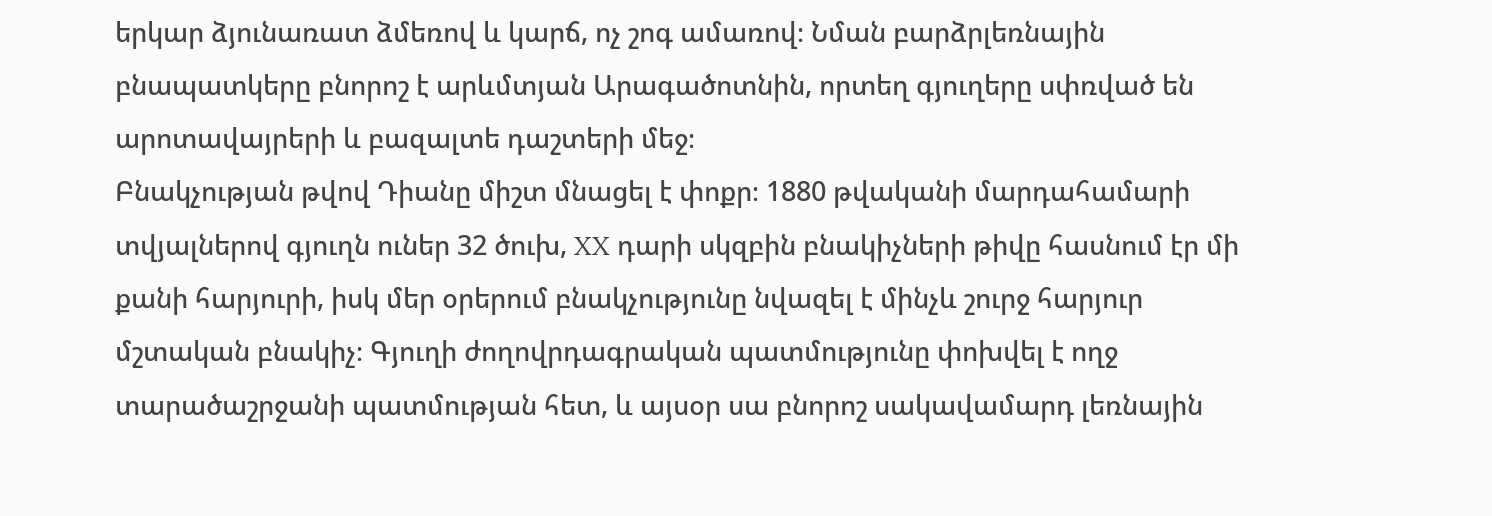երկար ձյունառատ ձմեռով և կարճ, ոչ շոգ ամառով։ Նման բարձրլեռնային բնապատկերը բնորոշ է արևմտյան Արագածոտնին, որտեղ գյուղերը սփռված են արոտավայրերի և բազալտե դաշտերի մեջ։
Բնակչության թվով Դիանը միշտ մնացել է փոքր։ 1880 թվականի մարդահամարի տվյալներով գյուղն ուներ 32 ծուխ, XX դարի սկզբին բնակիչների թիվը հասնում էր մի քանի հարյուրի, իսկ մեր օրերում բնակչությունը նվազել է մինչև շուրջ հարյուր մշտական բնակիչ։ Գյուղի ժողովրդագրական պատմությունը փոխվել է ողջ տարածաշրջանի պատմության հետ, և այսօր սա բնորոշ սակավամարդ լեռնային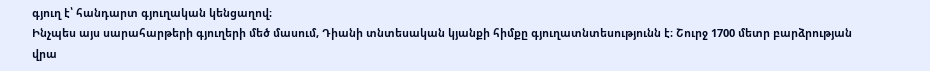գյուղ է՝ հանդարտ գյուղական կենցաղով։
Ինչպես այս սարահարթերի գյուղերի մեծ մասում, Դիանի տնտեսական կյանքի հիմքը գյուղատնտեսությունն է։ Շուրջ 1700 մետր բարձրության վրա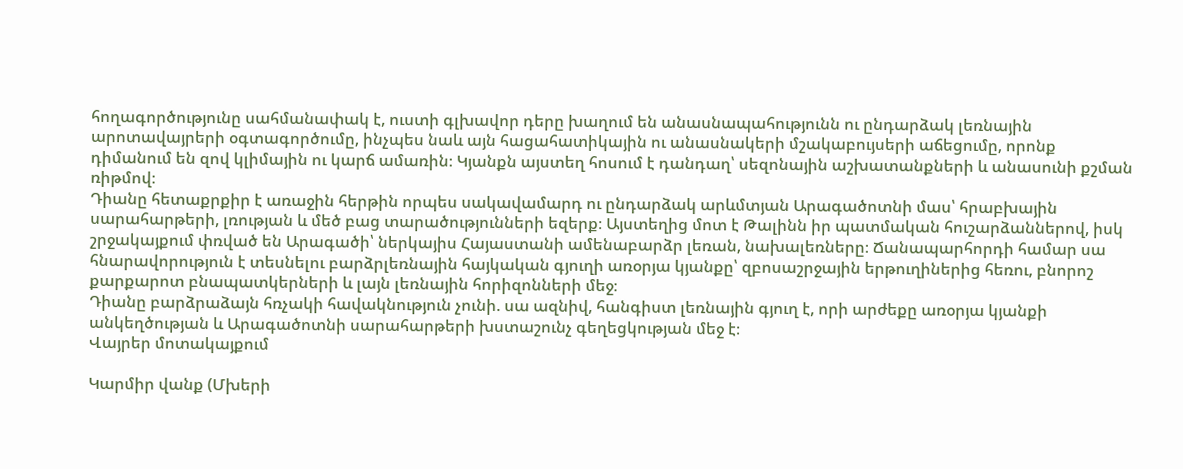հողագործությունը սահմանափակ է, ուստի գլխավոր դերը խաղում են անասնապահությունն ու ընդարձակ լեռնային արոտավայրերի օգտագործումը, ինչպես նաև այն հացահատիկային ու անասնակերի մշակաբույսերի աճեցումը, որոնք դիմանում են զով կլիմային ու կարճ ամառին։ Կյանքն այստեղ հոսում է դանդաղ՝ սեզոնային աշխատանքների և անասունի քշման ռիթմով։
Դիանը հետաքրքիր է առաջին հերթին որպես սակավամարդ ու ընդարձակ արևմտյան Արագածոտնի մաս՝ հրաբխային սարահարթերի, լռության և մեծ բաց տարածությունների եզերք։ Այստեղից մոտ է Թալինն իր պատմական հուշարձաններով, իսկ շրջակայքում փռված են Արագածի՝ ներկայիս Հայաստանի ամենաբարձր լեռան, նախալեռները։ Ճանապարհորդի համար սա հնարավորություն է տեսնելու բարձրլեռնային հայկական գյուղի առօրյա կյանքը՝ զբոսաշրջային երթուղիներից հեռու, բնորոշ քարքարոտ բնապատկերների և լայն լեռնային հորիզոնների մեջ։
Դիանը բարձրաձայն հռչակի հավակնություն չունի. սա ազնիվ, հանգիստ լեռնային գյուղ է, որի արժեքը առօրյա կյանքի անկեղծության և Արագածոտնի սարահարթերի խստաշունչ գեղեցկության մեջ է։
Վայրեր մոտակայքում

Կարմիր վանք (Մխերի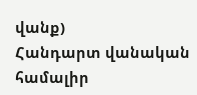վանք)
Հանդարտ վանական համալիր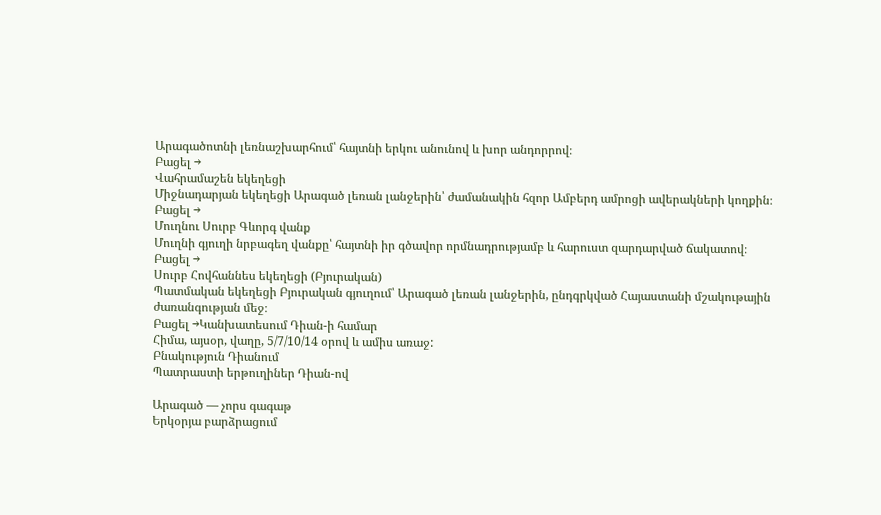Արագածոտնի լեռնաշխարհում՝ հայտնի երկու անունով և խոր անդորրով։
Բացել →
Վահրամաշեն եկեղեցի
Միջնադարյան եկեղեցի Արագած լեռան լանջերին՝ ժամանակին հզոր Ամբերդ ամրոցի ավերակների կողքին։
Բացել →
Մուղնու Սուրբ Գևորգ վանք
Մուղնի գյուղի նրբագեղ վանքը՝ հայտնի իր գծավոր որմնադրությամբ և հարուստ զարդարված ճակատով։
Բացել →
Սուրբ Հովհաննես եկեղեցի (Բյուրական)
Պատմական եկեղեցի Բյուրական գյուղում՝ Արագած լեռան լանջերին, ընդգրկված Հայաստանի մշակութային ժառանգության մեջ։
Բացել →Կանխատեսում Դիան-ի համար
Հիմա, այսօր, վաղը, 5/7/10/14 օրով և ամիս առաջ:
Բնակություն Դիանում
Պատրաստի երթուղիներ Դիան-ով

Արագած — չորս գագաթ
Երկօրյա բարձրացում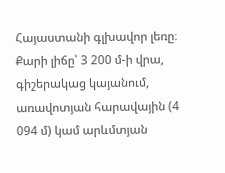Հայաստանի գլխավոր լեռը։ Քարի լիճը՝ 3 200 մ-ի վրա, գիշերակաց կայանում, առավոտյան հարավային (4 094 մ) կամ արևմտյան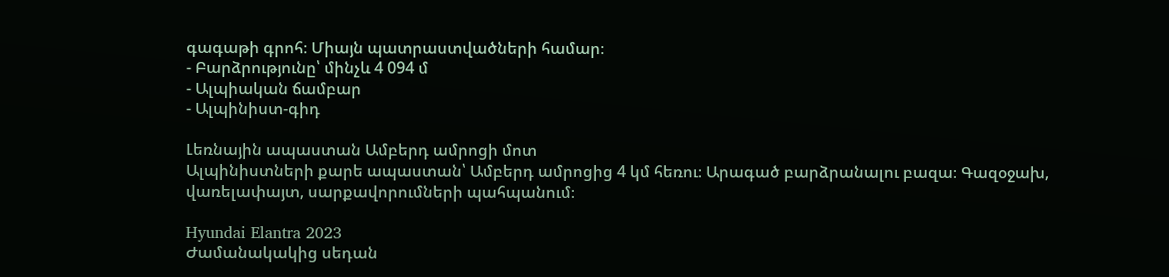գագաթի գրոհ։ Միայն պատրաստվածների համար։
- Բարձրությունը՝ մինչև 4 094 մ
- Ալպիական ճամբար
- Ալպինիստ-գիդ

Լեռնային ապաստան Ամբերդ ամրոցի մոտ
Ալպինիստների քարե ապաստան՝ Ամբերդ ամրոցից 4 կմ հեռու։ Արագած բարձրանալու բազա։ Գազօջախ, վառելափայտ, սարքավորումների պահպանում։

Hyundai Elantra 2023
Ժամանակակից սեդան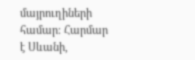մայրուղիների համար։ Հարմար է Սևանի,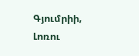Գյումրիի, Լոռու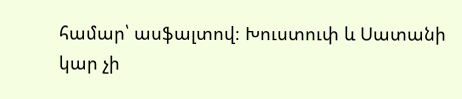համար՝ ասֆալտով։ Խուստուփ և Սատանի կար չի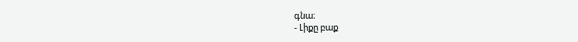գնա։
- Լիքը բաք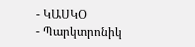- ԿԱՍԿՕ
- Պարկտրոնիկ